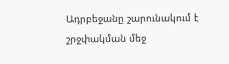Ադրբեջանը շարունակում է շրջփակման մեջ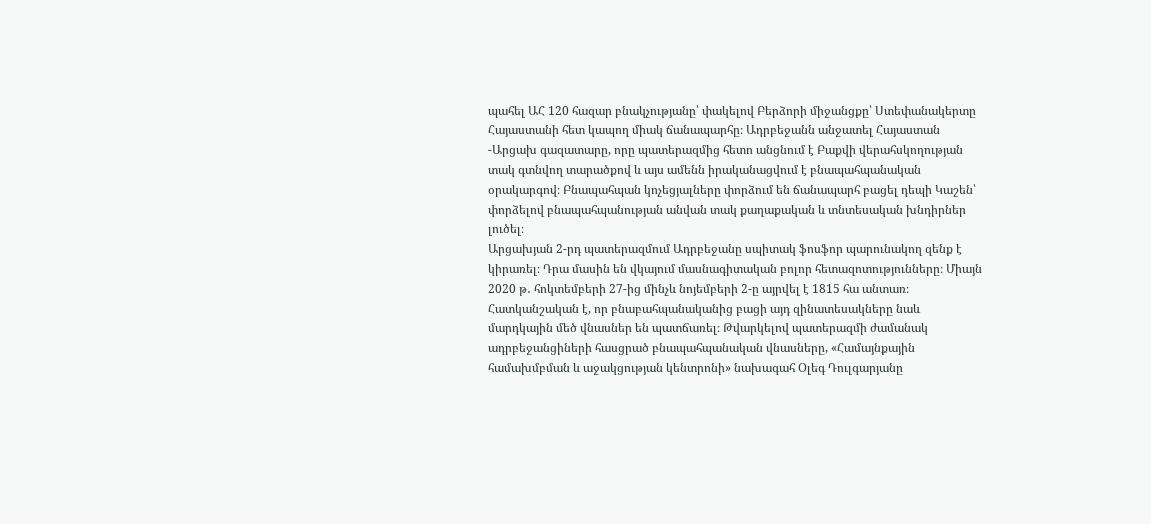պահել ԱՀ 120 հազար բնակչությանը՝ փակելով Բերձորի միջանցքը՝ Ստեփանակերտը Հայաստանի հետ կապող միակ ճանապարհը։ Ադրբեջանն անջատել Հայաստան -Արցախ գազատարը, որը պատերազմից հետո անցնում է Բաքվի վերահսկողության տակ գտնվող տարածքով և այս ամենն իրականացվում է բնապահպանական օրակարգով։ Բնապահպան կոչեցյալները փորձում են ճանապարհ բացել դեպի Կաշեն՝ փորձելով բնապահպանության անվան տակ քաղաքական և տնտեսական խնդիրներ լուծել։
Արցախյան 2-րդ պատերազմում Ադրբեջանը սպիտակ ֆոսֆոր պարունակող զենք է կիրառել։ Դրա մասին են վկայում մասնագիտական բոլոր հետազոտությունները։ Միայն 2020 թ․ հոկտեմբերի 27-ից մինչև նոյեմբերի 2-ը այրվել է 1815 հա անտառ։ Հատկանշական է, որ բնաբահպանականից բացի այդ զինատեսակները նաև մարդկային մեծ վնասներ են պատճառել։ Թվարկելով պատերազմի ժամանակ ադրբեջանցիների հասցրած բնապահպանական վնասները, «Համայնքային համախմբման և աջակցության կենտրոնի» նախագահ Օլեգ Դուլգարյանը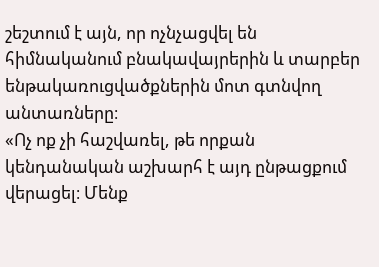շեշտում է այն, որ ոչնչացվել են հիմնականում բնակավայրերին և տարբեր ենթակառուցվածքներին մոտ գտնվող անտառները։
«Ոչ ոք չի հաշվառել, թե որքան կենդանական աշխարհ է այդ ընթացքում վերացել։ Մենք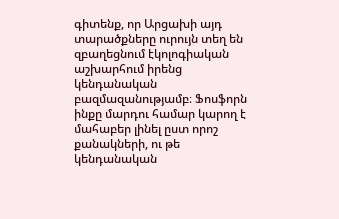գիտենք, որ Արցախի այդ տարածքները ուրույն տեղ են զբաղեցնում էկոլոգիական աշխարհում իրենց կենդանական բազմազանությամբ։ Ֆոսֆորն ինքը մարդու համար կարող է մահաբեր լինել ըստ որոշ քանակների, ու թե կենդանական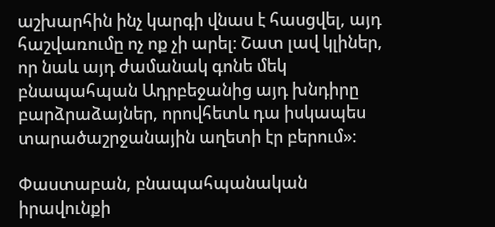աշխարհին ինչ կարգի վնաս է հասցվել, այդ հաշվառումը ոչ ոք չի արել։ Շատ լավ կլիներ, որ նաև այդ ժամանակ գոնե մեկ բնապահպան Ադրբեջանից այդ խնդիրը բարձրաձայներ, որովհետև դա իսկապես տարածաշրջանային աղետի էր բերում»։

Փաստաբան, բնապահպանական իրավունքի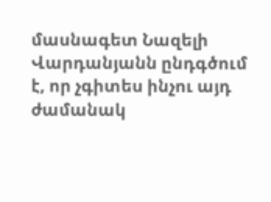մասնագետ Նազելի Վարդանյանն ընդգծում է, որ չգիտես ինչու այդ ժամանակ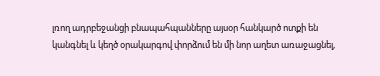լռող ադրբեջանցի բնապահպանները այսօր հանկարծ ոտքի են կանգնել և կեղծ օրակարգով փորձում են մի նոր աղետ առաջացնել,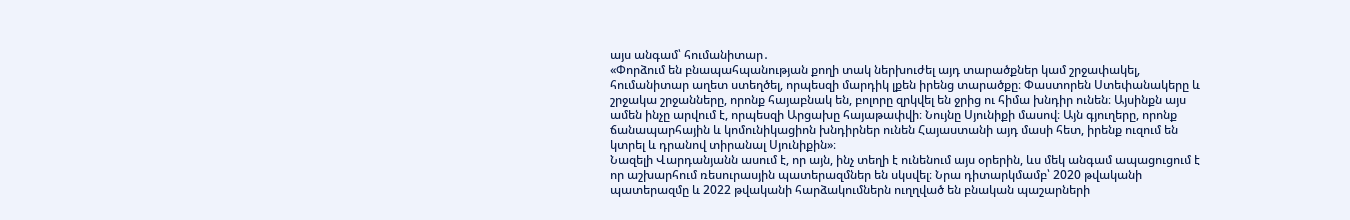այս անգամ՝ հումանիտար․
«Փորձում են բնապահպանության քողի տակ ներխուժել այդ տարածքներ կամ շրջափակել, հումանիտար աղետ ստեղծել, որպեսզի մարդիկ լքեն իրենց տարածքը։ Փաստորեն Ստեփանակերը և շրջակա շրջանները, որոնք հայաբնակ են, բոլորը զրկվել են ջրից ու հիմա խնդիր ունեն։ Այսինքն այս ամեն ինչը արվում է, որպեսզի Արցախը հայաթափվի։ Նույնը Սյունիքի մասով։ Այն գյուղերը, որոնք ճանապարհային և կոմունիկացիոն խնդիրներ ունեն Հայաստանի այդ մասի հետ, իրենք ուզում են կտրել և դրանով տիրանալ Սյունիքին»։
Նազելի Վարդանյանն ասում է, որ այն, ինչ տեղի է ունենում այս օրերին, ևս մեկ անգամ ապացուցում է որ աշխարհում ռեսուրասյին պատերազմներ են սկսվել։ Նրա դիտարկմամբ՝ 2020 թվականի պատերազմը և 2022 թվականի հարձակումներն ուղղված են բնական պաշարների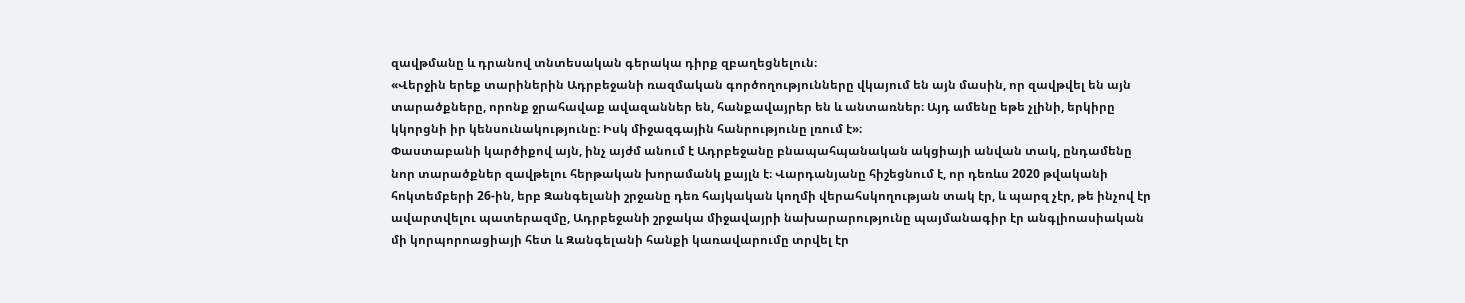զավթմանը և դրանով տնտեսական գերակա դիրք զբաղեցնելուն։
«Վերջին երեք տարիներին Ադրբեջանի ռազմական գործողությունները վկայում են այն մասին, որ զավթվել են այն տարածքները, որոնք ջրահավաք ավազաններ են, հանքավայրեր են և անտառներ։ Այդ ամենը եթե չլինի, երկիրը կկորցնի իր կենսունակությունը։ Իսկ միջազգային հանրությունը լռում է»։
Փաստաբանի կարծիքով այն, ինչ այժմ անում է Ադրբեջանը բնապահպանական ակցիայի անվան տակ, ընդամենը նոր տարածքներ զավթելու հերթական խորամանկ քայլն է։ Վարդանյանը հիշեցնում է, որ դեռևս 2020 թվականի հոկտեմբերի 26-ին, երբ Զանգելանի շրջանը դեռ հայկական կողմի վերահսկողության տակ էր, և պարզ չէր, թե ինչով էր ավարտվելու պատերազմը, Ադրբեջանի շրջակա միջավայրի նախարարությունը պայմանագիր էր անգլիոասիական մի կորպորոացիայի հետ և Զանգելանի հանքի կառավարումը տրվել էր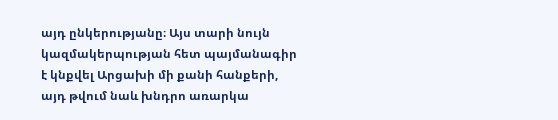այդ ընկերությանը։ Այս տարի նույն կազմակերպության հետ պայմանագիր է կնքվել Արցախի մի քանի հանքերի, այդ թվում նաև խնդրո առարկա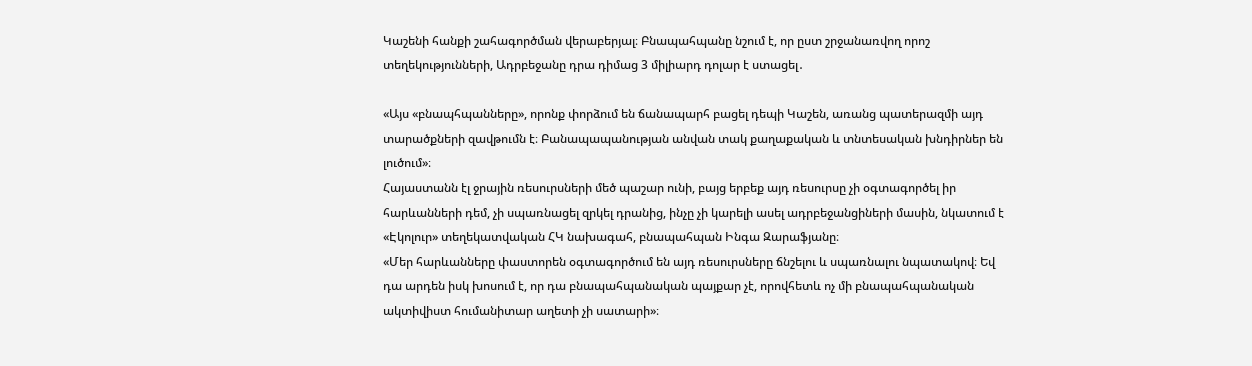Կաշենի հանքի շահագործման վերաբերյալ։ Բնապահպանը նշում է, որ ըստ շրջանառվող որոշ տեղեկությունների, Ադրբեջանը դրա դիմաց 3 միլիարդ դոլար է ստացել․

«Այս «բնապհպանները», որոնք փորձում են ճանապարհ բացել դեպի Կաշեն, առանց պատերազմի այդ տարածքների զավթումն է։ Բանապապանության անվան տակ քաղաքական և տնտեսական խնդիրներ են լուծում»։
Հայաստանն էլ ջրային ռեսուրսների մեծ պաշար ունի, բայց երբեք այդ ռեսուրսը չի օգտագործել իր հարևանների դեմ, չի սպառնացել զրկել դրանից, ինչը չի կարելի ասել ադրբեջանցիների մասին, նկատում է «Էկոլուր» տեղեկատվական ՀԿ նախագահ, բնապահպան Ինգա Զարաֆյանը։
«Մեր հարևանները փաստորեն օգտագործում են այդ ռեսուրսները ճնշելու և սպառնալու նպատակով։ Եվ դա արդեն իսկ խոսում է, որ դա բնապահպանական պայքար չէ, որովհետև ոչ մի բնապահպանական ակտիվիստ հումանիտար աղետի չի սատարի»։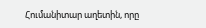Հումանիտար աղետին, որը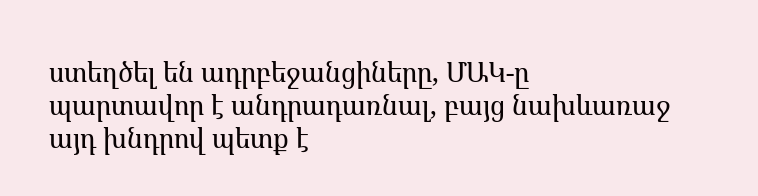ստեղծել են ադրբեջանցիները, ՄԱԿ-ը պարտավոր է անդրադառնալ, բայց նախևառաջ այդ խնդրով պետք է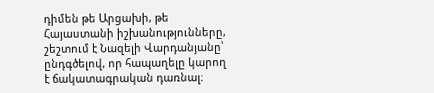դիմեն թե Արցախի, թե Հայաստանի իշխանությունները, շեշտում է Նազելի Վարդանյանը՝ ընդգծելով, որ հապաղելը կարող է ճակատագրական դառնալ։